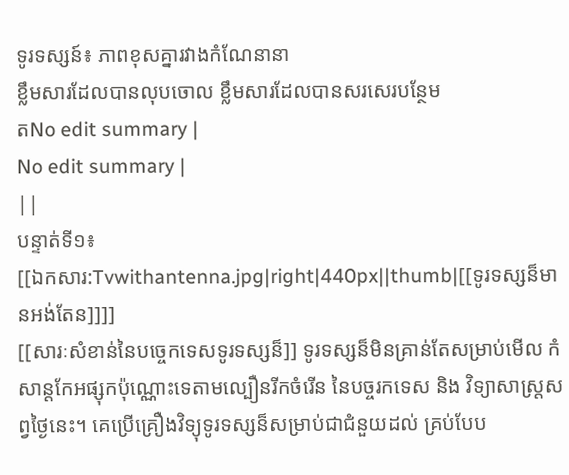ទូរទស្សន៍៖ ភាពខុសគ្នារវាងកំណែនានា
ខ្លឹមសារដែលបានលុបចោល ខ្លឹមសារដែលបានសរសេរបន្ថែម
តNo edit summary |
No edit summary |
||
បន្ទាត់ទី១៖
[[ឯកសារ:Tvwithantenna.jpg|right|440px||thumb|[[ទូរទស្សន៏មានអង់តែន]]]]
[[សារៈសំខាន់នៃបច្ចេកទេសទូរទស្សន៏]] ទូរទស្សន៏មិនគ្រាន់តែសម្រាប់មើល កំសាន្តកែអផ្សុកប៉ុណ្ណោះទេតាមល្បឿនរីកចំរើន នៃបច្ចរកទេស និង វិទ្យាសាស្ត្រសព្វថ្ងៃនេះ។ គេប្រើគ្រឿងវិទ្យុទូរទស្សន៏សម្រាប់ជាជំនួយដល់ គ្រប់បែប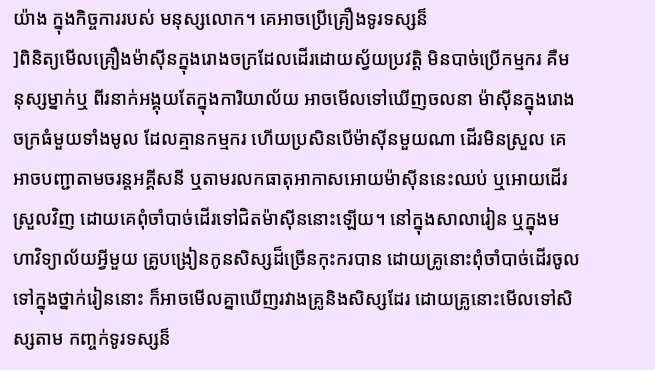យ៉ាង ក្នុងកិច្ចការរបស់ មនុស្សលោក។ គេអាចប្រើគ្រឿងទូរទស្សន៏
]ពិនិត្យមើលគ្រឿងម៉ាស៊ីនក្នុងរោងចក្រដែលដើរដោយស្វ័យប្រវត្តិ មិនបាច់ប្រើកម្មករ គឺមនុស្សម្នាក់ឬ ពីរនាក់អង្គុយតែក្នុងការិយាល័យ អាចមើលទៅឃើញចលនា ម៉ាស៊ីនក្នុងរោងចក្រធំមួយទាំងមូល ដែលគ្មានកម្មករ ហើយប្រសិនបើម៉ាស៊ីនមួយណា ដើរមិនស្រួល គេអាចបញ្ជាតាមចរន្តអគ្គីសនី ឬតាមរលកធាតុអាកាសអោយម៉ាស៊ីននេះឈប់ ឬអោយដើរស្រួលវិញ ដោយគេពុំចាំបាច់ដើរទៅជិតម៉ាស៊ីននោះឡើយ។ នៅក្នុងសាលារៀន ឬក្នុងមហាវិទ្យាល័យអ្វីមួយ គ្រូបង្រៀនកូនសិស្សដ៏ច្រើនកុះករបាន ដោយគ្រូនោះពុំចាំបាច់ដើរចូលទៅក្នុងថ្នាក់រៀននោះ ក៏អាចមើលគ្នាឃើញរវាងគ្រូនិងសិស្សដែរ ដោយគ្រូនោះមើលទៅសិស្សតាម កញ្ចក់ទូរទស្សន៏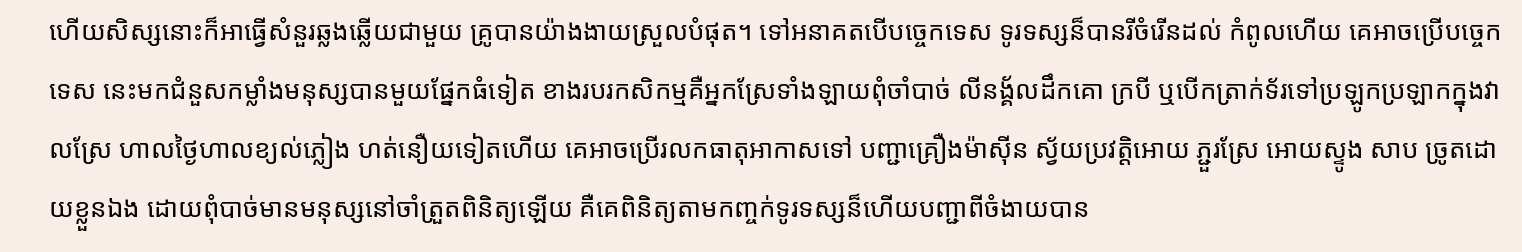ហើយសិស្សនោះក៏អាធ្វើសំនួរឆ្លងឆ្លើយជាមួយ គ្រូបានយ៉ាងងាយស្រួលបំផុត។ ទៅអនាគតបើបច្ចេកទេស ទូរទស្សន៏បានរីចំរើនដល់ កំពូលហើយ គេអាចប្រើបច្ចេកទេស នេះមកជំនួសកម្លាំងមនុស្សបានមួយផ្នែកធំទៀត ខាងរបរកសិកម្មគឺអ្នកស្រែទាំងឡាយពុំចាំបាច់ លីនង្គ័លដឹកគោ ក្របី ឬបើកត្រាក់ទ័រទៅប្រឡូកប្រឡាកក្នុងវាលស្រែ ហាលថ្ងៃហាលខ្យល់ភ្លៀង ហត់នឿយទៀតហើយ គេអាចប្រើរលកធាតុអាកាសទៅ បញ្ជាគ្រឿងម៉ាស៊ីន ស្វ័យប្រវត្តិអោយ ភ្ជួរស្រែ អោយស្ទូង សាប ច្រូតដោយខ្លួនឯង ដោយពុំបាច់មានមនុស្សនៅចាំត្រួតពិនិត្យឡើយ គឺគេពិនិត្យតាមកញ្ចក់ទូរទស្សន៏ហើយបញ្ជាពីចំងាយបាន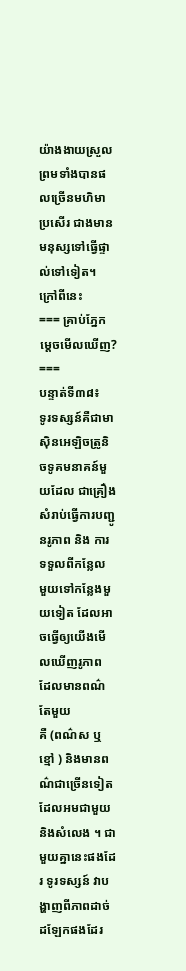យ៉ាងងាយស្រួល ព្រមទាំងបានផលច្រើនមហិមា ប្រសើរ ជាងមានមនុស្សទៅធ្វើផ្ទាល់ទៅទៀត។ ក្រៅពីនេះ
=== គ្រាប់ភ្នែកម្ដេចមើលឃើញ? ===
បន្ទាត់ទី៣៨៖
ទូរទស្សន៍គឺជាមាស៊ិនអេឡិចត្រូនិចទូគមនាគន៍មួយដែល ជាគ្រឿងសំរាប់ធ្វើការបញ្ជូនរូភាព និង ការទទួលពីកន្លែល មួយទៅកន្លែងមួយទៀត ដែលអាចធ្វើឲ្យយើងមើលឃើញរូភាព ដែលមានពណ៌តែមួយ
គឺ (ពណ៌ស ឬ ខ្មៅ ) និងមានពណ៌ជាច្រើនទៀត ដែលអមជាមួយនិងសំលេង ។ ជាមួយគ្នានេះផងដែរ ទូរទស្សន៍ វាបង្ហាញពីភាពដាច់ដឡែកផងដែរ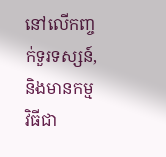នៅលើកញ្ចក់ទួរទស្សន៍, និងមានកម្មវិធីជា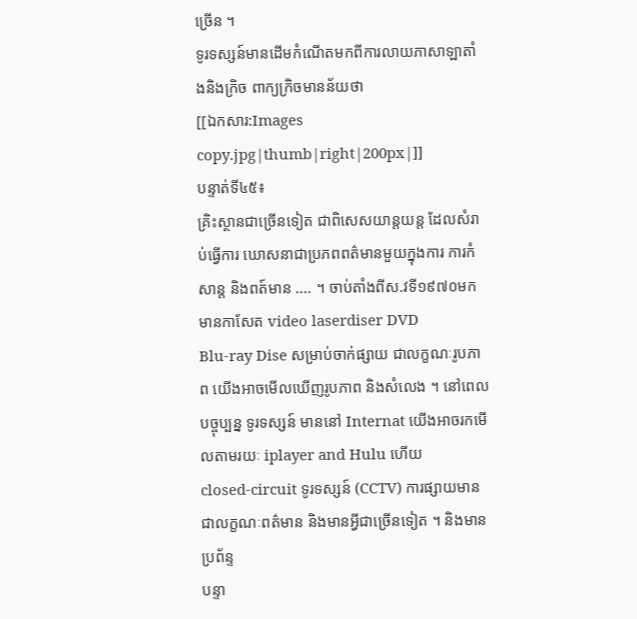ច្រើន ។
ទូរទស្សន៍មានដើមកំណើតមកពីការលាយភាសាឡាតាំងនិងក្រិច ពាក្យក្រិចមានន័យថា
[[ឯកសារ:Images copy.jpg|thumb|right|200px|]]
បន្ទាត់ទី៤៥៖
គ្រិះស្ថានជាច្រើនទៀត ជាពិសេសយាន្ដយន្ដ ដែលសំរាប់ធ្វើការ ឃោសនាជាប្រភពពត៌មានមួយក្នុងការ ការកំសាន្ដ និងពត៍មាន .... ។ ចាប់តាំងពីស.វទី១៩៧០មក មានកាសែត video laserdiser DVD
Blu-ray Dise សម្រាប់ចាក់ផ្សាយ ជាលក្ខណៈរូបភាព យើងអាចមើលឃើញរូបភាព និងសំលេង ។ នៅពេលបច្ចុប្បន្ន ទូរទស្សន៍ មាននៅ Internat យើងអាចរកមើលតាមរយៈ iplayer and Hulu ហើយ
closed-circuit ទូរទស្សន៍ (CCTV) ការផ្សាយមានជាលក្ខណៈពត៌មាន និងមានអ្វីជាច្រើនទៀត ។ និងមានប្រព័ន្ទ
បន្ទា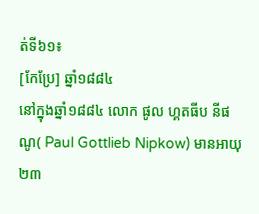ត់ទី៦១៖
[កែប្រែ] ឆ្នាំ១៨៨៤
នៅក្នុងឆ្នាំ១៨៨៤ លោក ផូល ហ្គតធីប នីផណូ( Paul Gottlieb Nipkow) មានអាយុ ២៣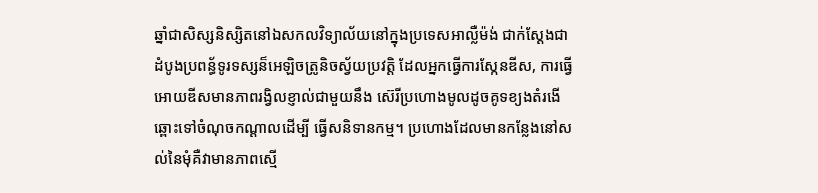ឆ្នាំជាសិស្សនិស្សិតនៅឯសកលវិទ្យាល័យនៅក្នុងប្រទេសអាល្លឺម៉ង់ ជាក់ស្ដែងជាដំបូងប្រពន្ធ័ទូរទស្សន៏អេឡិចត្រូនិចស្វ័យប្រវត្តិ ដែលអ្នកធ្វើការស្កែនឌីស, ការធ្វើអោយឌីសមានភាពរង្វិលខ្ញាល់ជាមួយនឹង ស៊េរីប្រហោងមូលដូចគូទខ្យងតំរងើឆ្ពោះទៅចំណុចកណ្ដាលដើម្បី ធ្វើសនិទានកម្ម។ ប្រហោងដែលមានកន្លែងនៅសល់នៃមុំគឺវាមានភាពស្មើ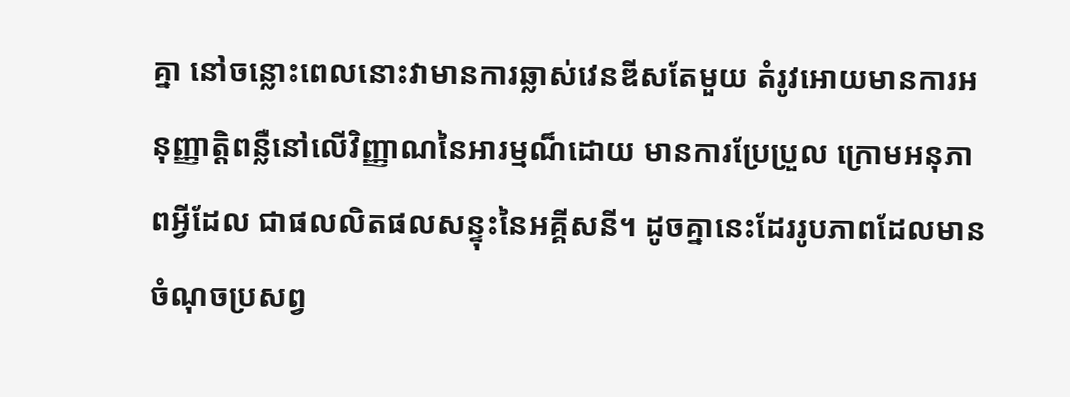គ្នា នៅចន្លោះពេលនោះវាមានការឆ្លាស់វេនឌីសតែមួយ តំរូវអោយមានការអនុញ្ញាតិ្តពន្លឺនៅលើវិញ្ញាណនៃអារម្មណ៏ដោយ មានការប្រែប្រួល ក្រោមអនុភាពអ្វីដែល ជាផលលិតផលសន្ទុះនៃអគ្គីសនី។ ដូចគ្នានេះដែររូបភាពដែលមានចំណុចប្រសព្វ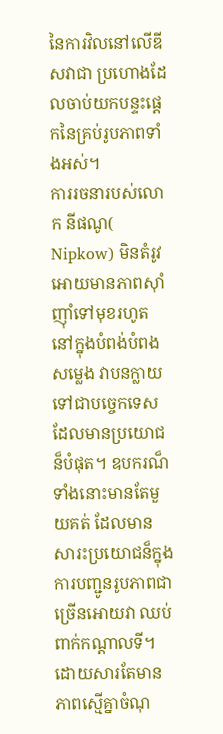នៃការវិលនៅលើឌីសវាជា ប្រហោងដែលចាប់យកបន្ទះផ្ដេកនៃគ្រប់រូបភាពទាំងអស់។
ការរចនារបស់លោក នីផណូ( Nipkow) មិនតំរូវអោយមានភាពស៊ាំញ៉ាំទៅមុខរហូតនៅក្នុងបំពង់បំពងសម្លេង វាបនក្លាយទៅជាបច្ចេកទេសដែលមានប្រយោជន៏បំផុត។ ឧបករណ៏ទាំងនោះមានតែមួយគត់ ដែលមានសារះប្រយោជន៏ក្នុងការបញ្ជូនរូបភាពជាច្រើនអោយវា ឈប់ពាក់កណ្ដាលទី។ ដោយសារតែមានភាពស្មើគ្នាចំណុ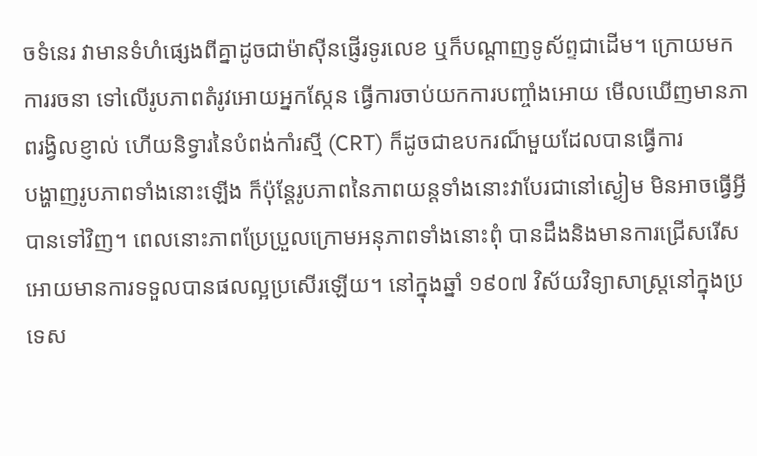ចទំនេរ វាមានទំហំផ្សេងពីគ្នាដូចជាម៉ាស៊ីនផ្ញើរទូរលេខ ឬក៏បណ្ដាញទូស័ព្ទជាដើម។ ក្រោយមកការរចនា ទៅលើរូបភាពតំរូវអោយអ្នកស្កែន ធ្វើការចាប់យកការបញ្ចាំងអោយ មើលឃើញមានភាពរង្វិលខ្ញាល់ ហើយនិទ្វារនៃបំពង់កាំរស្មី (CRT) ក៏ដូចជាឧបករណ៏មួយដែលបានធ្វើការ
បង្ហាញរូបភាពទាំងនោះឡើង ក៏ប៉ុន្តែរូបភាពនៃភាពយន្តទាំងនោះវាបែរជានៅស្ងៀម មិនអាចធ្វើអ្វីបានទៅវិញ។ ពេលនោះភាពប្រែប្រួលក្រោមអនុភាពទាំងនោះពុំ បានដឹងនិងមានការជ្រើសរើស អោយមានការទទួលបានផលល្អប្រសើរឡើយ។ នៅក្នុងឆ្នាំ ១៩០៧ វិស័យវិទ្យាសាស្ត្រនៅក្នុងប្រទេស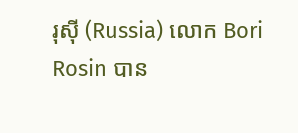រុស៊ី (Russia) លោក Bori Rosin បាន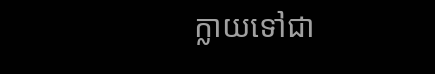ក្លាយទៅជា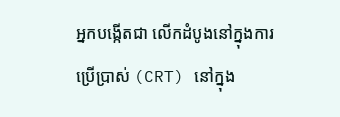អ្នកបង្កើតជា លើកដំបូងនៅក្នុងការប្រើប្រាស់ (CRT) នៅក្នុង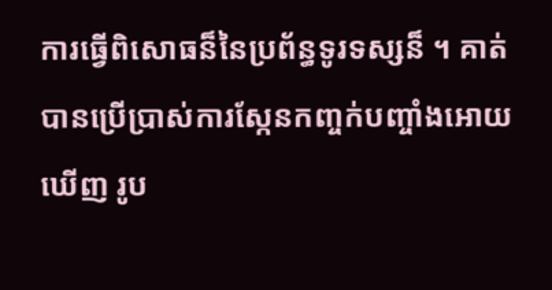ការធ្វើពិសោធន៏នៃប្រព័ន្ធទូរទស្សន៏ ។ គាត់បានប្រើប្រាស់ការស្កែនកញ្ចក់បញ្ចាំងអោយឃើញ រូប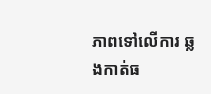ភាពទៅលើការ ឆ្លងកាត់ធ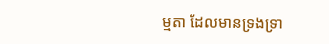ម្មតា ដែលមានទ្រងទ្រា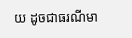យ ដូចជាធរណីមា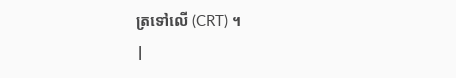ត្រទៅលើ (CRT) ។
|